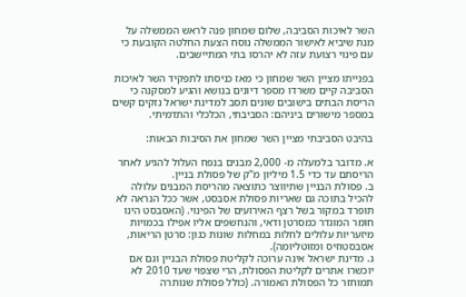השר לאיכות הסביבה, שלום שמחון פנה לראש הממשלה על מנת שיביא לאישור הממשלה נוסח הצעת החלטה הקובעת כי עם פינוי רצועת עזה לא יהרסו בתי המתיישבים.

בפנייתו מציין השר שמחון כי מאז כניסתו לתפקיד השר לאיכות הסביבה קיים משרדו מספר דיונים בנושא והגיע למסקנה כי הריסת הבתים בישובים שונים תסב למדינת ישראל נזקים קשים במספר מישורים ביניהם: הסביבתי, הכלכלי והתדמיתי.

בהיבט הסביבתי מציין השר שמחון את הסיבות הבאות:

א. מדובר בלמעלה מ- 2,000 מבנים בנפח העלול להגיע לאחר הריסתם עד כדי 1.5 מיליון מ"ק של פסולת בניין.
ב. פסולת הבניין שתיווצר כתוצאה מהריסת המבנים עלולה להכיל בתוכה גם שאריות פסולת אסבסט, אשר ככל הנראה לא תופרד במקור בשל רצף האירועים של הפינוי. (האסבסט הינו חומר המוגדר כמסרטן ודאי, והנחשפים אליו אפילו בכמויות מיזעריות עלולים לחלות במחלות שונות כגון: סרטן הריאות, אסבסטוזיס ומזוטליומה).
ג. מדינת ישראל אינה ערוכה לקליטת פסולת הבניין וגם אם יוכשרו אתרים לקליטת הפסולת, הרי שצפוי שעד 2010 לא תמוחזר כל הפסולת האמורה. (כולל פסולת שנותרה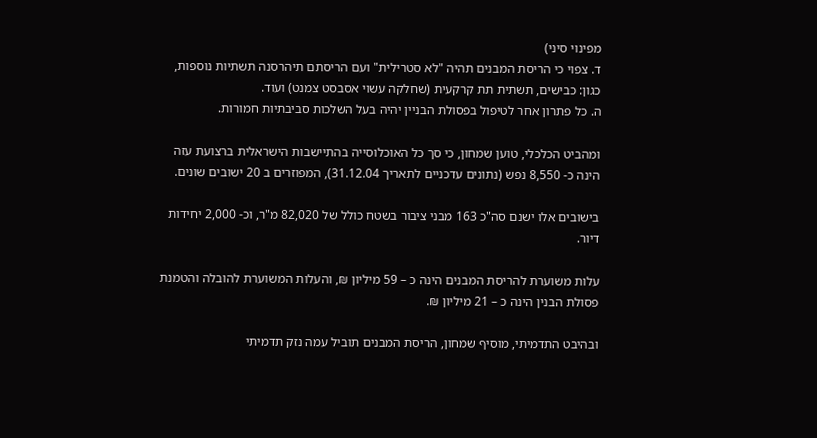מפינוי סיני)
ד. צפוי כי הריסת המבנים תהיה "לא סטרילית" ועם הריסתם תיהרסנה תשתיות נוספות, כגון: כבישים, תשתית תת קרקעית (שחלקה עשוי אסבסט צמנט) ועוד.
ה. כל פתרון אחר לטיפול בפסולת הבניין יהיה בעל השלכות סביבתיות חמורות.

ומהביט הכלכלי, טוען שמחון, כי סך כל האוכלוסייה בהתיישבות הישראלית ברצועת עזה הינה כ- 8,550 נפש (נתונים עדכניים לתאריך 31.12.04), המפוזרים ב 20 ישובים שונים.

בישובים אלו ישנם סה"כ 163 מבני ציבור בשטח כולל של 82,020 מ"ר, וכ- 2,000 יחידות דיור.

עלות משוערת להריסת המבנים הינה כ – 59 מיליון ₪, והעלות המשוערת להובלה והטמנת פסולת הבנין הינה כ – 21 מיליון ₪.

ובהיבט התדמיתי, מוסיף שמחון, הריסת המבנים תוביל עמה נזק תדמיתי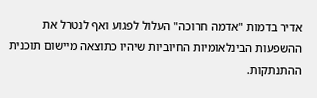אדיר בדמות "אדמה חרוכה" העלול לפגוע ואף לנטרל את ההשפעות הבינלאומיות החיוביות שיהיו כתוצאה מיישום תוכנית ההתנתקות.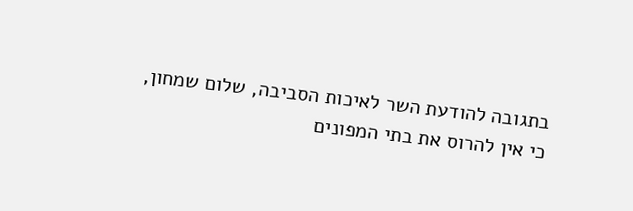בתגובה להודעת השר לאיכות הסביבה, שלום שמחון, כי אין להרוס את בתי המפונים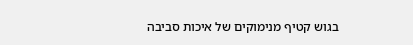בגוש קטיף מנימוקים של איכות סביבה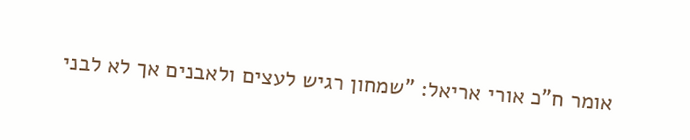אומר ח"כ אורי אריאל: "שמחון רגיש לעצים ולאבנים אך לא לבני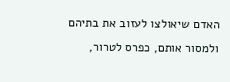האדם שיאולצו לעזוב את בתיהם ולמסור אותם, כפרס לטרור,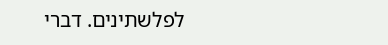לפלשתינים. דברי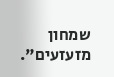שמחון מזעזעים".